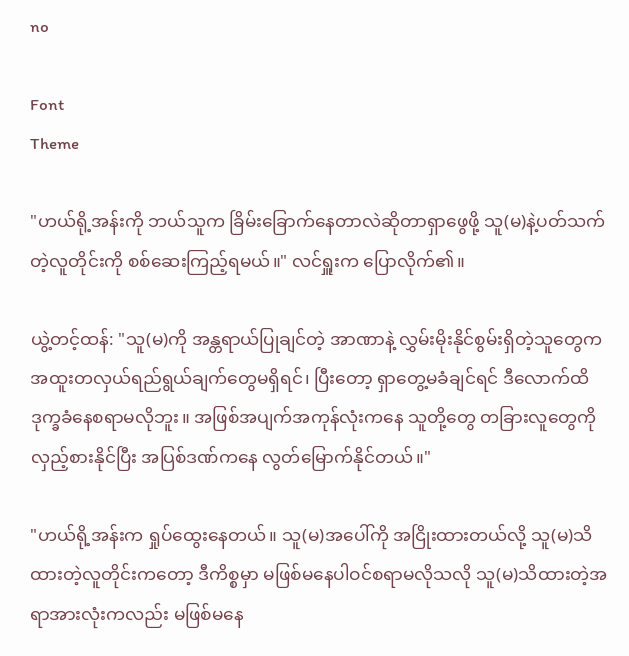no

Font
Theme

"ဟယ်ရို့အန်းကို ဘယ်သူက ခြိမ်းခြောက်နေတာလဲဆိုတာရှာဖွေဖို့ သူ(မ)နဲ့ပတ်သက်တဲ့လူတိုင်းကို စစ်ဆေးကြည့်ရမယ်။" လင်ရှူးက ပြောလိုက်၏။

ယွဲ့တင့်ထန်: "သူ(မ)ကို အန္တရာယ်ပြုချင်တဲ့ အာဏာနဲ့ လွှမ်းမိုးနိုင်စွမ်းရှိတဲ့သူတွေက အထူးတလှယ်ရည်ရွယ်ချက်တွေမရှိရင်၊ ပြီးတော့ ရှာတွေ့မခံချင်ရင် ဒီလောက်ထိ ဒုက္ခခံနေစရာမလိုဘူး။ အဖြစ်အပျက်အကုန်လုံးကနေ သူတို့တွေ တခြားလူတွေကို လှည့်စားနိုင်ပြီး အပြစ်ဒဏ်ကနေ လွတ်မြောက်နိုင်တယ်။"

"ဟယ်ရို့အန်းက ရှုပ်ထွေးနေတယ်။ သူ(မ)အပေါ်ကို အငြိုးထားတယ်လို့ သူ(မ)သိထားတဲ့လူတိုင်းကတော့ ဒီကိစ္စမှာ မဖြစ်မနေပါဝင်စရာမလိုသလို သူ(မ)သိထားတဲ့အရာအားလုံးကလည်း မဖြစ်မနေ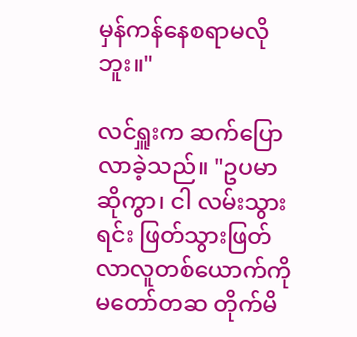မှန်ကန်နေစရာမလိုဘူး။"

လင်ရှူးက ဆက်ပြောလာခဲ့သည်။ "ဥပမာဆိုကွာ၊ ငါ လမ်းသွားရင်း ဖြတ်သွားဖြတ်လာလူတစ်ယောက်ကို မတော်တဆ တိုက်မိ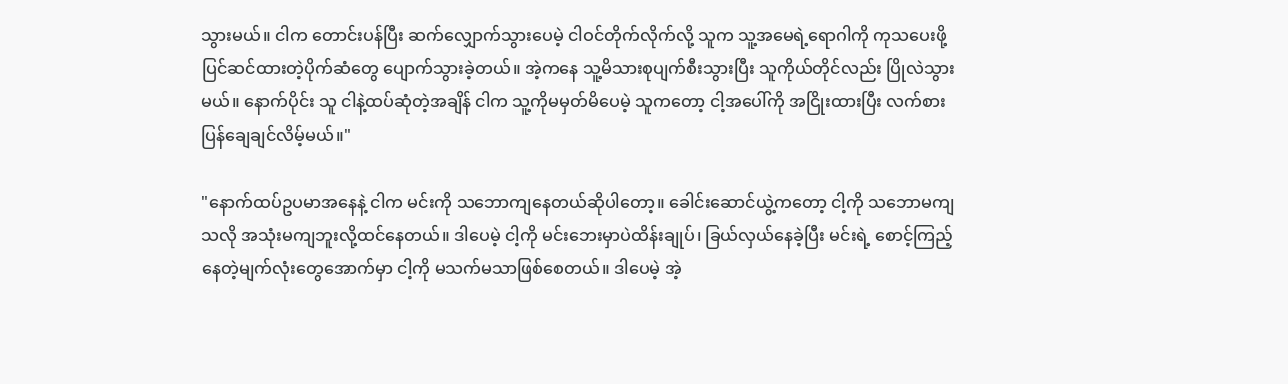သွားမယ်။ ငါက တောင်းပန်ပြီး ဆက်လျှောက်သွားပေမဲ့ ငါဝင်တိုက်လိုက်လို့ သူက သူ့အမေရဲ့ရောဂါကို ကုသပေးဖို့ပြင်ဆင်ထားတဲ့ပိုက်ဆံတွေ ပျောက်သွားခဲ့တယ်။ အဲ့ကနေ သူ့မိသားစုပျက်စီးသွားပြီး သူကိုယ်တိုင်လည်း ပြိုလဲသွားမယ်။ နောက်ပိုင်း သူ ငါနဲ့ထပ်ဆုံတဲ့အချိန် ငါက သူ့ကိုမမှတ်မိပေမဲ့ သူကတော့ ငါ့အပေါ်ကို အငြိုးထားပြီး လက်စားပြန်ချေချင်လိမ့်မယ်။"

"နောက်ထပ်ဥပမာအနေနဲ့ ငါက မင်းကို သဘောကျနေတယ်ဆိုပါတော့။ ခေါင်းဆောင်ယွဲ့ကတော့ ငါ့ကို သဘောမကျသလို အသုံးမကျဘူးလို့ထင်နေတယ်။ ဒါပေမဲ့ ငါ့ကို မင်းဘေးမှာပဲထိန်းချုပ်၊ ခြယ်လှယ်နေခဲ့ပြီး မင်းရဲ့ စောင့်ကြည့်နေတဲ့မျက်လုံးတွေအောက်မှာ ငါ့ကို မသက်မသာဖြစ်စေတယ်။ ဒါပေမဲ့ အဲ့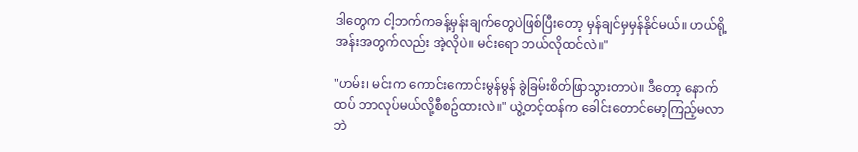ဒါတွေက ငါ့ဘက်ကခန့်မှန်းချက်တွေပဲဖြစ်ပြီးတော့ မှန်ချင်မှမှန်နိုင်မယ်။ ဟယ်ရို့အန်းအတွက်လည်း အဲ့လိုပဲ။ မင်းရော ဘယ်လိုထင်လဲ။"

"ဟမ်း၊ မင်းက ကောင်းကောင်းမွန်မွန် ခွဲခြမ်းစိတ်ဖြာသွားတာပဲ။ ဒီတော့ နောက်ထပ် ဘာလုပ်မယ်လို့စီစဥ်ထားလဲ။" ယွဲ့တင့်ထန်က ခေါင်းတောင်မော့ကြည့်မလာဘဲ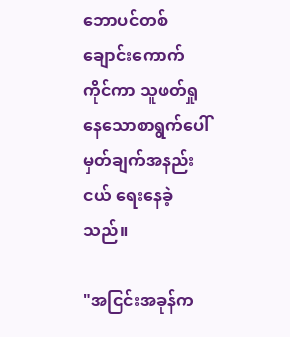ဘောပင်တစ်ချောင်းကောက်ကိုင်ကာ သူဖတ်ရှုနေသောစာရွက်ပေါ် မှတ်ချက်အနည်းငယ် ရေးနေခဲ့သည်။

"အငြင်းအခုန်က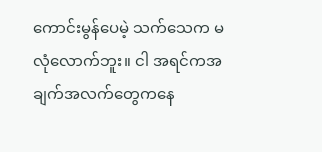ကောင်းမွန်ပေမဲ့ သက်သေက မလုံလောက်ဘူး။ ငါ အရင်ကအချက်အလက်တွေကနေ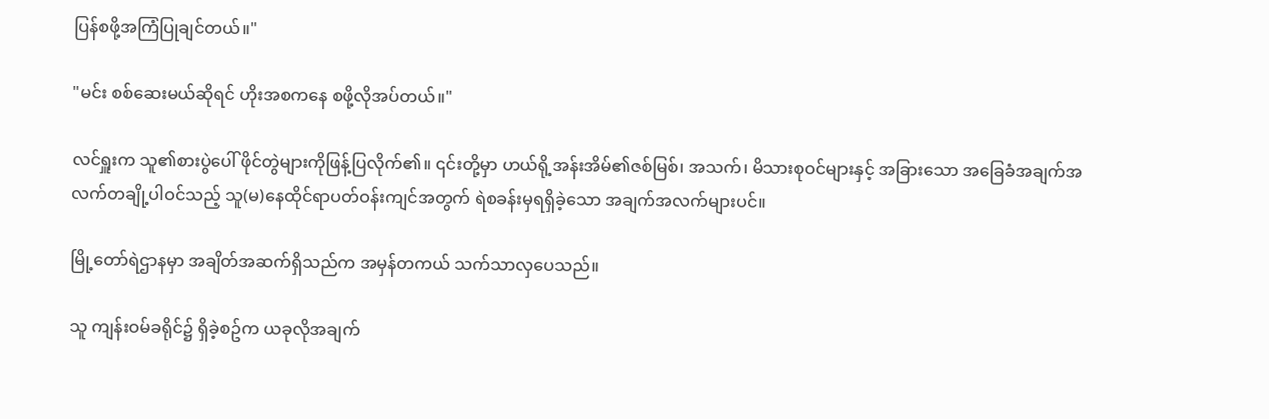ပြန်စဖို့အကြံပြုချင်တယ်။"

"မင်း စစ်ဆေးမယ်ဆိုရင် ဟိုးအစကနေ စဖို့လိုအပ်တယ်။"

လင်ရှူးက သူ၏စားပွဲပေါ် ဖိုင်တွဲများကိုဖြန့်ပြလိုက်၏။ ၎င်းတို့မှာ ဟယ်ရို့အန်းအိမ်၏ဇစ်မြစ်၊ အသက်၊ မိသားစုဝင်များနှင့် အခြားသော အခြေခံအချက်အလက်တချို့ပါဝင်သည့် သူ(မ)နေထိုင်ရာပတ်ဝန်းကျင်အတွက် ရဲစခန်းမှရရှိခဲ့သော အချက်အလက်များပင်။

မြို့တော်ရဲဌာနမှာ အချိတ်အဆက်ရှိသည်က အမှန်တကယ် သက်သာလှပေသည်။

သူ ကျန်းဝမ်ခရိုင်၌ ရှိခဲ့စဥ်က ယခုလိုအချက်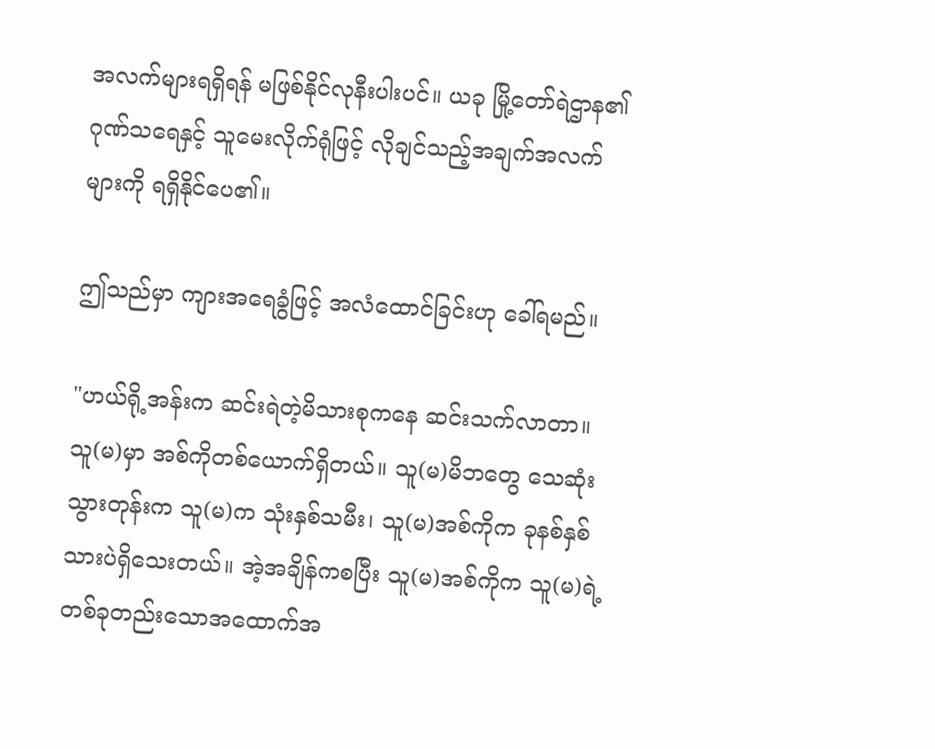အလက်များရရှိရန် မဖြစ်နိုင်လုနီးပါးပင်။ ယခု မြို့တော်ရဲဌာန၏ ဂုဏ်သရေနှင့် သူမေးလိုက်ရုံဖြင့် လိုချင်သည့်အချက်အလက်များကို ရရှိနိုင်ပေ၏။

ဤသည်မှာ ကျားအရေခွံဖြင့် အလံထောင်ခြင်းဟု ခေါ်ရမည်။

"ဟယ်ရို့အန်းက ဆင်းရဲတဲ့မိသားစုကနေ ဆင်းသက်လာတာ။ သူ(မ)မှာ အစ်ကိုတစ်ယောက်ရှိတယ်။ သူ(မ)မိဘတွေ သေဆုံးသွားတုန်းက သူ(မ)က သုံးနှစ်သမီး၊ သူ(မ)အစ်ကိုက ခုနစ်နှစ်သားပဲရှိသေးတယ်။ အဲ့အချိန်ကစပြီး သူ(မ)အစ်ကိုက သူ(မ)ရဲ့ တစ်ခုတည်းသောအထောက်အ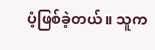ပံ့ဖြစ်ခဲ့တယ်။ သူက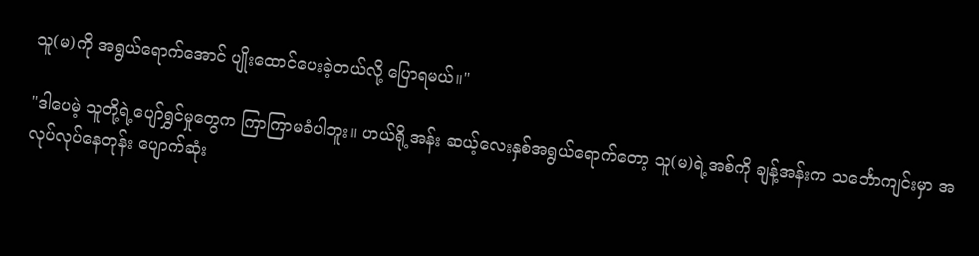သူ(မ)ကို အရွယ်ရောက်အောင် ပျိုးထောင်ပေးခဲ့တယ်လို့ ပြောရမယ်။"

"ဒါပေမဲ့ သူတို့ရဲ့ပျော်ရွှင်မှုတွေက ကြာကြာမခံပါဘူး။ ဟယ်ရို့အန်း ဆယ့်လေးနှစ်အရွယ်ရောက်တော့ သူ(မ)ရဲ့အစ်ကို ချန့်အန်းက သင်္ဘောကျင်းမှာ အလုပ်လုပ်နေတုန်း ပျောက်ဆုံး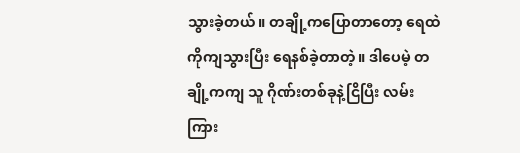သွားခဲ့တယ်။ တချို့ကပြောတာတော့ ရေထဲကိုကျသွားပြီး ရေနစ်ခဲ့တာတဲ့။ ဒါပေမဲ့ တချို့ကကျ သူ ဂိုဏ်းတစ်ခုနဲ့ငြိပြီး လမ်းကြား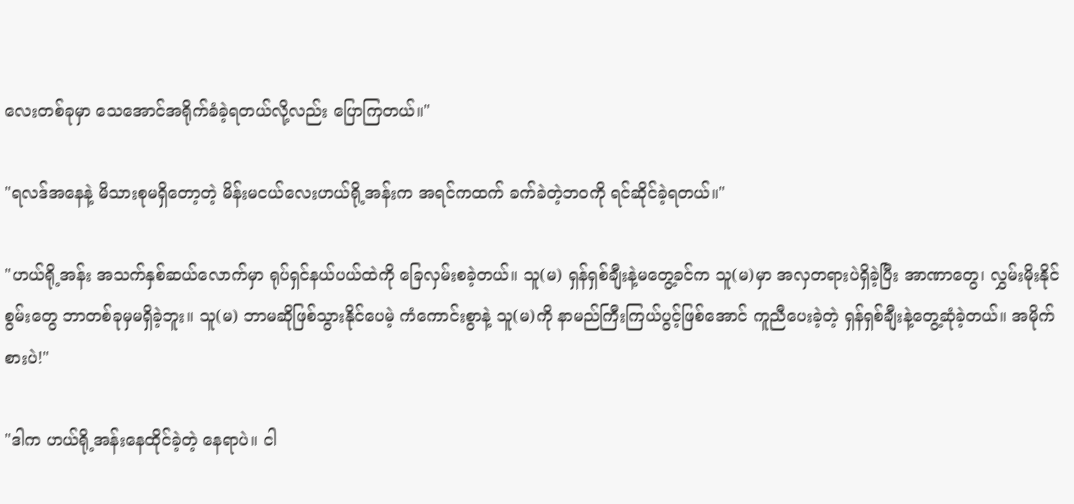လေးတစ်ခုမှာ သေအောင်အရိုက်ခံခဲ့ရတယ်လို့လည်း ပြောကြတယ်။"

"ရလဒ်အနေနဲ့ မိသားစုမရှိတော့တဲ့ မိန်းမငယ်လေးဟယ်ရို့အန်းက အရင်ကထက် ခက်ခဲတဲ့ဘဝကို ရင်ဆိုင်ခဲ့ရတယ်။"

"ဟယ်ရို့အန်း အသက်နှစ်ဆယ်လောက်မှာ ရုပ်ရှင်နယ်ပယ်ထဲကို ခြေလှမ်းစခဲ့တယ်။ သူ(မ) ရှန်ရှစ်ချီးနဲ့မတွေ့ခင်က သူ(မ)မှာ အလှတရားပဲရှိခဲ့ပြီး အာဏာတွေ၊ လွှမ်းမိုးနိုင်စွမ်းတွေ ဘာတစ်ခုမှမရှိခဲ့ဘူး။ သူ(မ) ဘာမဆိုဖြစ်သွားနိုင်ပေမဲ့ ကံကောင်းစွာနဲ့ သူ(မ)ကို နာမည်ကြီးကြယ်ပွင့်ဖြစ်အောင် ကူညီပေးခဲ့တဲ့ ရှန်ရှစ်ချီးနဲ့တွေ့ဆုံခဲ့တယ်။ အမိုက်စားပဲ!"

"ဒါက ဟယ်ရို့အန်းနေထိုင်ခဲ့တဲ့ နေရာပဲ။ ငါ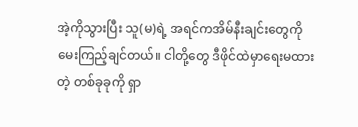အဲ့ကိုသွားပြီး သူ(မ)ရဲ့ အရင်ကအိမ်နီးချင်းတွေကို မေးကြည့်ချင်တယ်။ ငါတို့တွေ ဒီဖိုင်ထဲမှာရေးမထားတဲ့ တစ်ခုခုကို ရှာ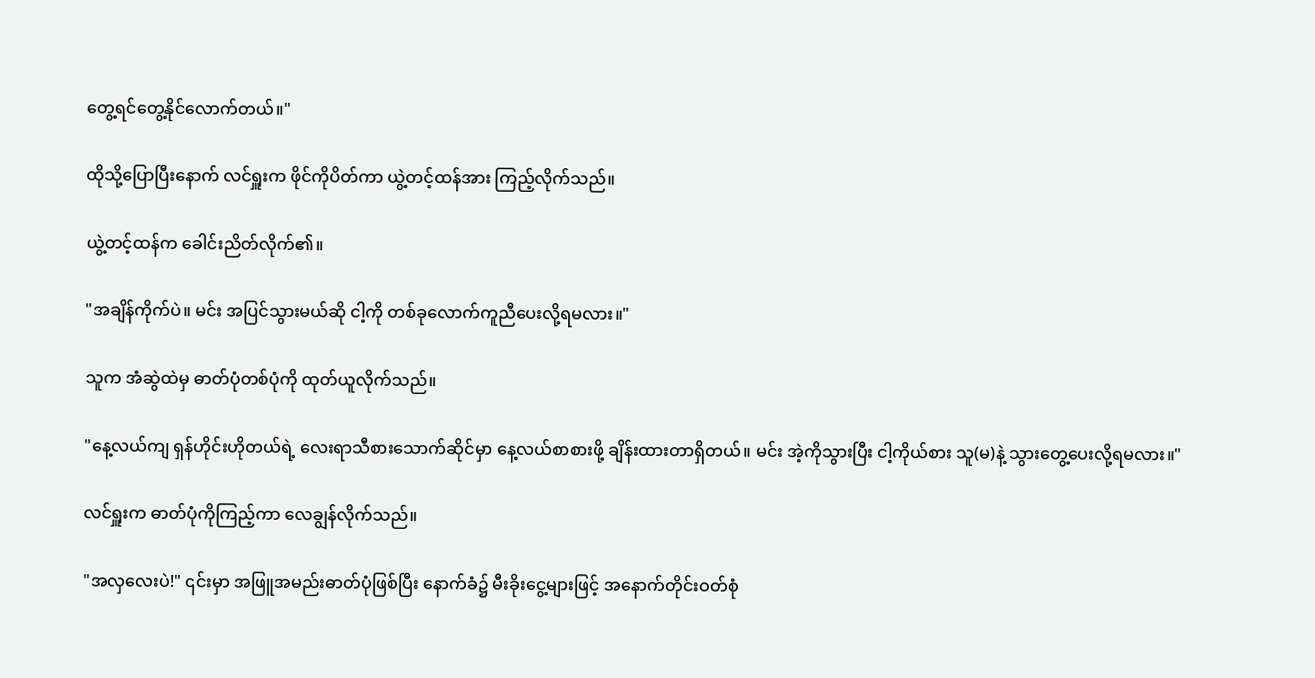တွေ့ရင်တွေ့နိုင်လောက်တယ်။"

ထိုသို့ပြောပြီးနောက် လင်ရှူးက ဖိုင်ကိုပိတ်ကာ ယွဲ့တင့်ထန်အား ကြည့်လိုက်သည်။

ယွဲ့တင့်ထန်က ခေါင်းညိတ်လိုက်၏။

"အချိန်ကိုက်ပဲ။ မင်း အပြင်သွားမယ်ဆို ငါ့ကို တစ်ခုလောက်ကူညီပေးလို့ရမလား။"

သူက အံဆွဲထဲမှ ဓာတ်ပုံတစ်ပုံကို ထုတ်ယူလိုက်သည်။

"နေ့လယ်ကျ ရှန်ဟိုင်းဟိုတယ်ရဲ့ လေးရာသီစားသောက်ဆိုင်မှာ နေ့လယ်စာစားဖို့ ချိန်းထားတာရှိတယ်။ မင်း အဲ့ကိုသွားပြီး ငါ့ကိုယ်စား သူ(မ)နဲ့ သွားတွေ့ပေးလို့ရမလား။"

လင်ရှူးက ဓာတ်ပုံကိုကြည့်ကာ လေချွန်လိုက်သည်။

"အလှလေးပဲ!" ၎င်းမှာ အဖြူအမည်းဓာတ်ပုံဖြစ်ပြီး နောက်ခံ၌ မီးခိုးငွေ့များဖြင့် အနောက်တိုင်းဝတ်စုံ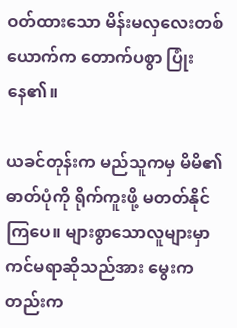ဝတ်ထားသော မိန်းမလှလေးတစ်ယောက်က တောက်ပစွာ ပြုံးနေ၏။

ယခင်တုန်းက မည်သူကမှ မိမိ၏ဓာတ်ပုံကို ရိုက်ကူးဖို့ မတတ်နိုင်ကြပေ။ များစွာသောလူများမှာ ကင်မရာဆိုသည်အား မွေးကတည်းက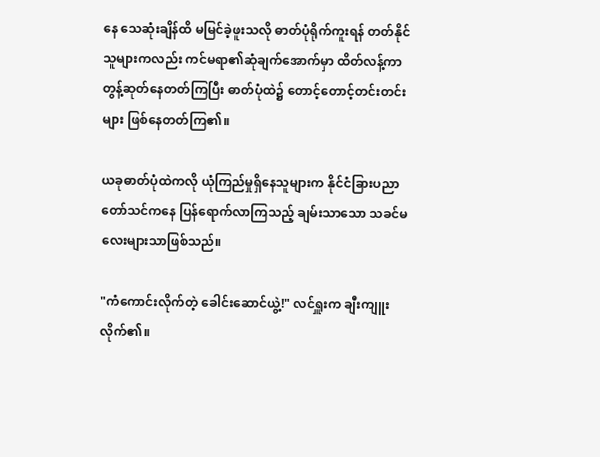နေ သေဆုံးချိန်ထိ မမြင်ခဲ့ဖူးသလို ဓာတ်ပုံရိုက်ကူးရန် တတ်နိုင်သူများကလည်း ကင်မရာ၏ဆုံချက်အောက်မှာ ထိတ်လန့်ကာ တွန့်ဆုတ်နေတတ်ကြပြီး ဓာတ်ပုံထဲ၌ တောင့်တောင့်တင်းတင်းများ ဖြစ်နေတတ်ကြ၏။

ယခုဓာတ်ပုံထဲကလို ယုံကြည်မှုရှိနေသူများက နိုင်ငံခြားပညာတော်သင်ကနေ ပြန်ရောက်လာကြသည့် ချမ်းသာသော သခင်မလေးများသာဖြစ်သည်။

"ကံကောင်းလိုက်တဲ့ ခေါင်းဆောင်ယွဲ့!" လင်ရှူးက ချီးကျူးလိုက်၏။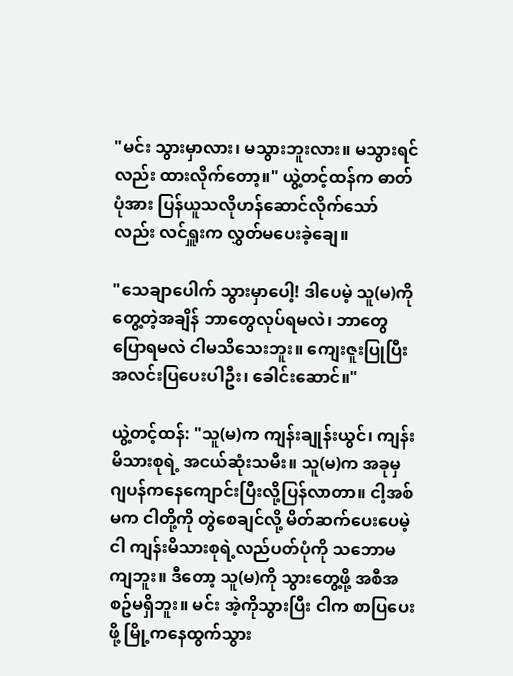"မင်း သွားမှာလား၊ မသွားဘူးလား။ မသွားရင်လည်း ထားလိုက်တော့။" ယွဲ့တင့်ထန်က ဓာတ်ပုံအား ပြန်ယူသလိုဟန်ဆောင်လိုက်သော်လည်း လင်ရှူးက လွှတ်မပေးခဲ့ချေ။

"သေချာပေါက် သွားမှာပေါ့! ဒါပေမဲ့ သူ(မ)ကိုတွေ့တဲ့အချိန် ဘာတွေလုပ်ရမလဲ၊ ဘာတွေပြောရမလဲ ငါမသိသေးဘူး။ ကျေးဇူးပြုပြီး အလင်းပြပေးပါဦး၊ ခေါင်းဆောင်။"

ယွဲ့တင့်ထန်: "သူ(မ)က ကျန်းချုန်းယွင်၊ ကျန်းမိသားစုရဲ့ အငယ်ဆုံးသမီး။ သူ(မ)က အခုမှ ဂျပန်ကနေကျောင်းပြီးလို့ပြန်လာတာ။ ငါ့အစ်မက ငါတို့ကို တွဲစေချင်လို့ မိတ်ဆက်ပေးပေမဲ့ ငါ ကျန်းမိသားစုရဲ့လည်ပတ်ပုံကို သဘောမကျဘူး။ ဒီတော့ သူ(မ)ကို သွားတွေ့ဖို့ အစီအစဥ်မရှိဘူး။ မင်း အဲ့ကိုသွားပြီး ငါက စာပြပေးဖို့ မြို့ကနေထွက်သွား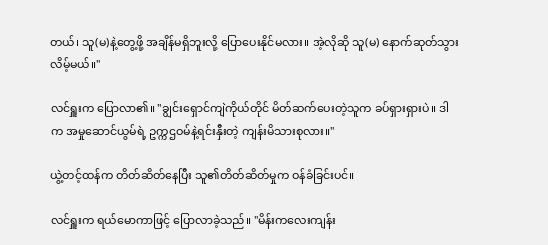တယ်၊ သူ(မ)နဲ့တွေ့ဖို့ အချိန်မရှိဘူးလို့ ပြောပေးနိုင်မလား။ အဲ့လိုဆို သူ(မ) နောက်ဆုတ်သွားလိမ့်မယ်။"

လင်ရှူးက ပြောလာ၏။ "ချွင်းရှောင်ကျဲကိုယ်တိုင် မိတ်ဆက်ပေးတဲ့သူက ခပ်ရှားရှားပဲ။ ဒါက အမှုဆောင်ယွမ်ရဲ့ ဥက္ကဌဝမ်နဲ့ရင်းနှီးတဲ့ ကျန်းမိသားစုလား။"

ယွဲ့တင့်ထန်က တိတ်ဆိတ်နေပြီး သူ၏တိတ်ဆိတ်မှုက ဝန်ခံခြင်းပင်။

လင်ရှူးက ရယ်မောကာဖြင့် ပြောလာခဲ့သည်။ "မိန်းကလေးကျန်း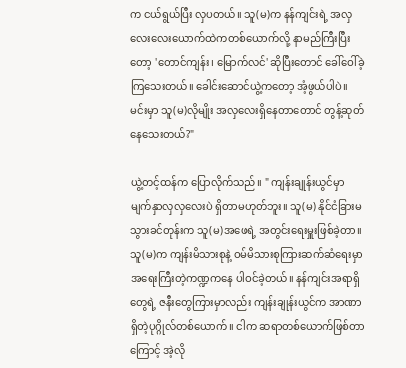က ငယ်ရွယ်ပြီး လှပတယ်။ သူ(မ)က နန်ကျင်းရဲ့ အလှလေးလေးယောက်ထဲကတစ်ယောက်လို့ နာမည်ကြီးပြီးတော့ 'တောင်ကျန်း၊ မြောက်လင်' ဆိုပြီးတောင် ခေါ်ဝေါ်ခဲ့ကြသေးတယ်။ ခေါင်းဆောင်ယွဲ့ကတော့ အံ့ဖွယ်ပါပဲ။ မင်းမှာ သူ(မ)လိုမျိုး အလှလေးရှိနေတာတောင် တွန့်ဆုတ်နေသေးတယ်?"

ယွဲ့တင့်ထန်က ပြောလိုက်သည်။ " ကျန်းချုန်းယွင်မှာ မျက်နှာလှလှလေးပဲ ရှိတာမဟုတ်ဘူး။ သူ(မ) နိုင်ငံခြားမသွားခင်တုန်းက သူ(မ)အဖေရဲ့ အတွင်းရေးမှူးဖြစ်ခဲ့တာ။ သူ(မ)က ကျန်းမိသားစုနဲ့ ဝမ်မိသားစုကြားဆက်ဆံရေးမှာ အရေးကြီးတဲ့ကဏ္ဍကနေ ပါဝင်ခဲ့တယ်။ နန်ကျင်းအရာရှိတွေရဲ့ ဇနီးတွေကြားမှာလည်း ကျန်းချုန်းယွင်က အာဏာရှိတဲ့ပုဂ္ဂိုလ်တစ်ယောက်။ ငါက ဆရာတစ်ယောက်ဖြစ်တာကြောင့် အဲ့လို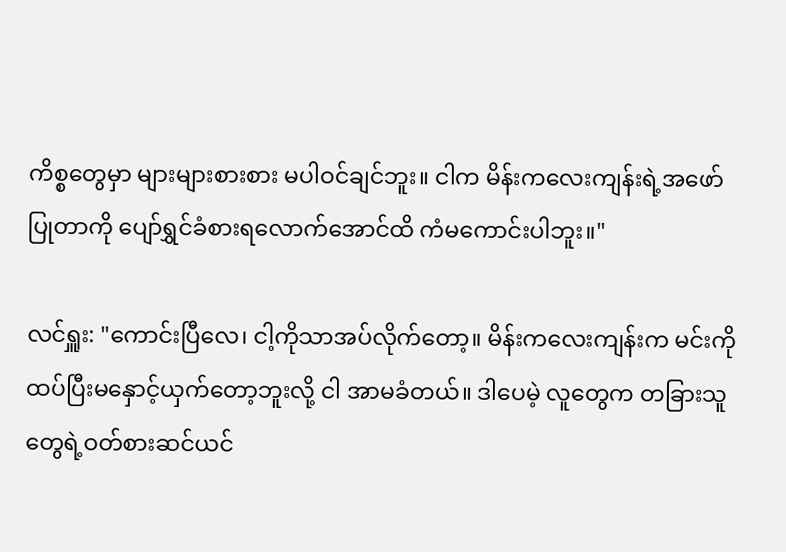ကိစ္စတွေမှာ များများစားစား မပါဝင်ချင်ဘူး။ ငါက မိန်းကလေးကျန်းရဲ့အဖော်ပြုတာကို ပျော်ရွှင်ခံစားရလောက်အောင်ထိ ကံမကောင်းပါဘူး။"

လင်ရှူး: "ကောင်းပြီလေ၊ ငါ့ကိုသာအပ်လိုက်တော့။ မိန်းကလေးကျန်းက မင်းကို ထပ်ပြီးမနှောင့်ယှက်တော့ဘူးလို့ ငါ အာမခံတယ်။ ဒါပေမဲ့ လူတွေက တခြားသူတွေရဲ့ဝတ်စားဆင်ယင်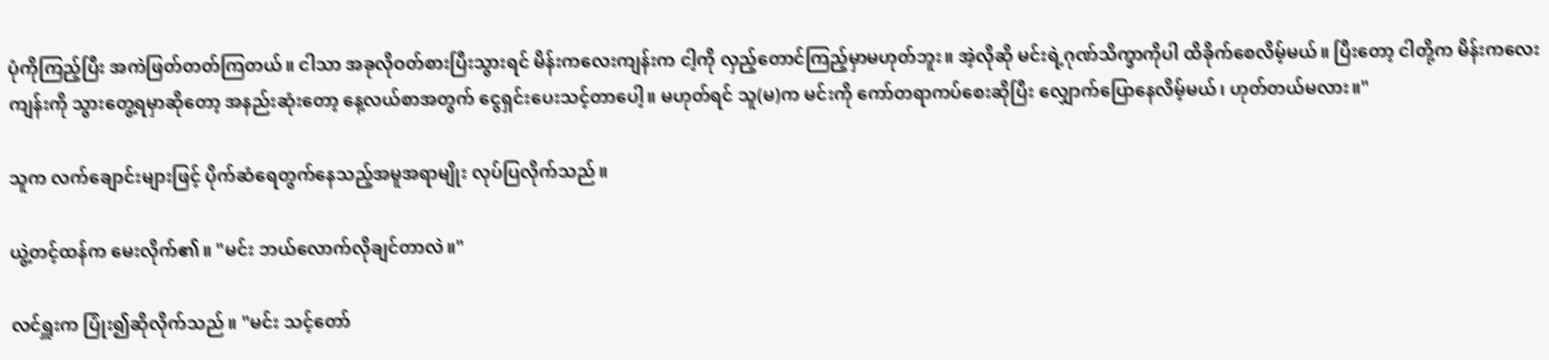ပုံကိုကြည့်ပြီး အကဲဖြတ်တတ်ကြတယ်။ ငါသာ အခုလိုဝတ်စားပြီးသွားရင် မိန်းကလေးကျန်းက ငါ့ကို လှည့်တောင်ကြည့်မှာမဟုတ်ဘူး။ အဲ့လိုဆို မင်းရဲ့ဂုဏ်သိက္ခာကိုပါ ထိခိုက်စေလိမ့်မယ်။ ပြီးတော့ ငါတို့က မိန်းကလေးကျန်းကို သွားတွေ့ရမှာဆိုတော့ အနည်းဆုံးတော့ နေ့လယ်စာအတွက် ငွေရှင်းပေးသင့်တာပေါ့။ မဟုတ်ရင် သူ(မ)က မင်းကို ကော်တရာကပ်စေးဆိုပြီး လျှောက်ပြောနေလိမ့်မယ်၊ ဟုတ်တယ်မလား။"

သူက လက်ချောင်းများဖြင့် ပိုက်ဆံရေတွက်နေသည့်အမူအရာမျိုး လုပ်ပြလိုက်သည်။

ယွဲ့တင့်ထန်က မေးလိုက်၏။ "မင်း ဘယ်လောက်လိုချင်တာလဲ။"

လင်ရှူးက ပြုံး၍ဆိုလိုက်သည်။ "မင်း သင့်တော်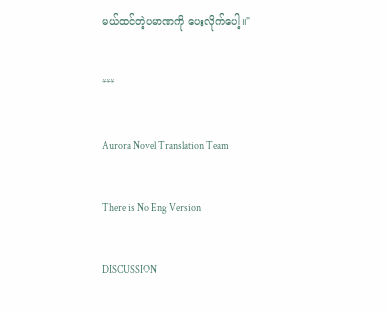မယ်ထင်တဲ့ပမာဏကို ပေးလိုက်ပေါ့။"

***

Aurora Novel Translation Team

There is No Eng Version

DISCUSSION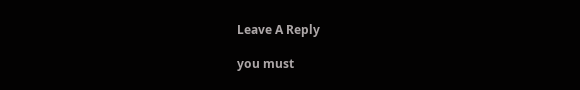Leave A Reply

you must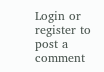Login or register to post a comment